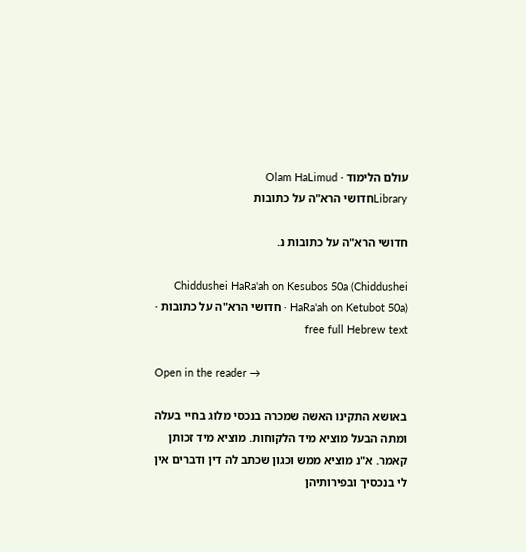עולם הלימוד · Olam HaLimud
Libraryחדושי הרא"ה על כתובות

חדושי הרא"ה על כתובות נ.

Chiddushei HaRa'ah on Kesubos 50a (Chiddushei HaRa'ah on Ketubot 50a) · חדושי הרא"ה על כתובות · free full Hebrew text

Open in the reader →

באושא התקינו האשה שמכרה בנכסי מלוג בחיי בעלה ומתה הבעל מוציא מיד הלקוחות. מוציא מיד זכותן קאמר. א"נ מוציא ממש וכגון שכתב לה דין ודברים אין לי בנכסיך ובפירותיהן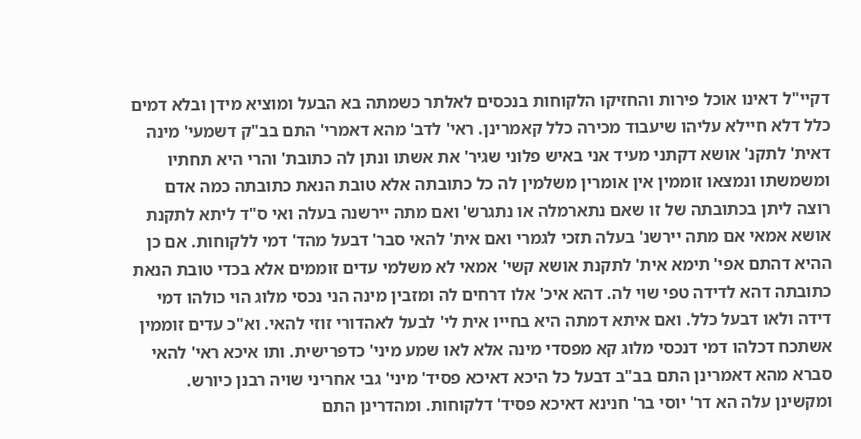דקיי"ל דאינו אוכל פירות והחזיקו הלקוחות בנכסים לאלתר כשמתה בא הבעל ומוציא מידן ובלא דמים כלל דלא חיילא עליהו שיעבוד מכירה כלל קאמרינן. ראי' לדב' מהא דאמרי' התם בב"ק דשמעי' מינה דאית' לתקנ' אושא דקתני מעיד אני באיש פלוני שגיר' את אשתו ונתן לה כתובת' והרי היא תחתיו ומשמשתו ונמצאו זוממין אין אומרין משלמין לה כל כתובתה אלא טובת הנאת כתובתה כמה אדם רוצה ליתן בכתובתה של זו שאם נתארמלה או נתגרש' ואם מתה יירשנה בעלה ואי ס"ד ליתא לתקנת אושא אמאי אם מתה יירשנ' בעלה תזכי לגמרי ואם אית' להאי סבר' דבעל מהד' דמי ללקוחות. אם כן ההיא דהתם אפי' תימא אית' לתקנת אושא קשי' אמאי לא משלמי עדים זוממים אלא בכדי טובת הנאת כתובתה דהא לדידה טפי שוי לה. דהא איכ' אלו דרחים לה ומזבין מינה הני נכסי מלוג הוי כולהו דמי דידה ולאו דבעל כלל. ואם איתא דמתה היא בחייו אית לי' לבעל לאהדורי זוזי להאי. וא"כ עדים זוממין אשתכח דכלהו דמי דנכסי מלוג קא מפסדי מינה אלא לאו שמע מיני' כדפרישית. ותו איכא ראי' להאי סברא מהא דאמרינן התם בב"ב דבעל כל היכא דאיכא פסיד' מיני' גבי אחריני שויה רבנן כיורש. ומקשינן עלה הא דר' יוסי בר' חנינא דאיכא פסיד' דלקוחות. ומהדרינן התם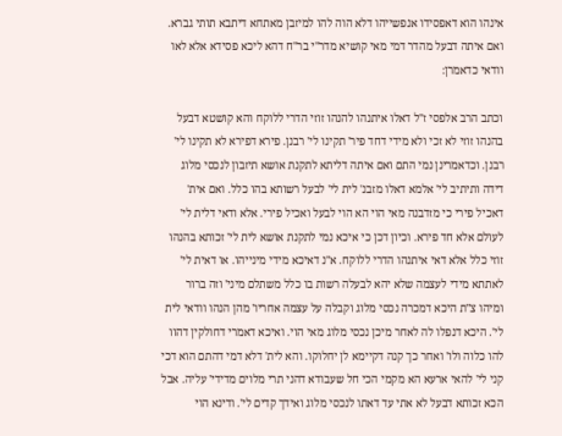אינהו הוא דאפסידו אנפשייהו דלא הוה להו למיזבן מאתחא דיתבא תותי גברא. ואם איתה דבעל מהדר דמי מאי קושיא מדר"י בר"ח דהא ליכא פסידא אלא לאו וודאי כדאמרן:

וכתב הרב אלפסי ז"ל דאלו איתנהו להנהו זוזי הדרי ללוקח והא קושטא דבעל בהנהו זוזי לא זכי ולא מידי דחד פיר' תקינו לי' רבנן. פירא דפירא לא תקינו לי' רבנן. וכדאמרינן נמי התם ואם איתה דליתא לתקנת אושא תיזבון לנכסי מלוג דידה ותיתיב לי' אלמא דאלו מזבנ' לית לי' לבעל רשותא בהו כלל. ואם אית' דאכיל פירי כי מזדבנה מאי הוי הא הוי לבעל ואכיל פירי. אלא ודאי דלית לי' לעולם אלא חד פירא. וכיון דכן כי איכא נמי לתקנת אושא לית לי' זכותא בהנהו זוזי כלל אלא דאי איתנהו הדרי ללוקח. א"נ דאיכא מידי מינייהו. או דאית לי' לאתתא מידי לעצמה שלא יהא לבעלה רשות בו כלל משתלם מיני' וזה ברור ומיהו צ"ת היכא דמכרה נכסי מלוג וקבלה על עצמה אחריו' מהן הנהו וודאי לית לי'. היכא דנפלו לה לאחר מיכן נכסי מלוג מאי הוי. ואיכא דאמרי דחולקין דהוו להו כלוה ולו' ואחר כך קנה דקיימא לן יחלוקו. והא לית' דלא דמי דהתם הוא דכי קני לי' להאי ארעא הא מקמי הכי חל שעבודא דהני תרי מלוים מדידי' עליה. אבל הכא זכותא דבעל לא אתי עד דאתו לנכסי מלוג ואידך קדים לי'. ודינא הוי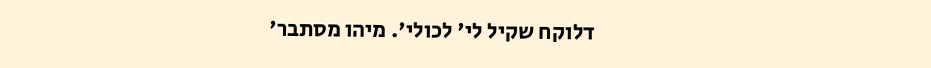דלוקח שקיל לי' לכולי'. מיהו מסתבר'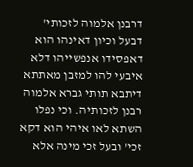דרבנן אלמוה לזכותי' דבעל וכיון דאינהו הוא דאפסידו אנפשייהו דלא איבעי להו למזבן מאתתא דיתבא תותי גברא אלמוה רבנן לזכותיה. וכי נפלו השתא לאו איהי הוא דקא זכי' ובעל זכי מינה אלא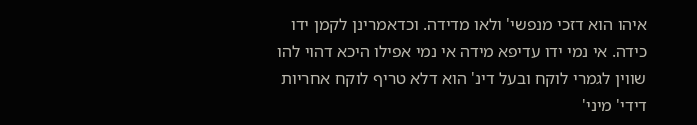איהו הוא דזכי מנפשי' ולאו מדידה. וכדאמרינן לקמן ידו כידה. אי נמי ידו עדיפא מידה אי נמי אפילו היכא דהוי להו שווין לגמרי לוקח ובעל דינ' הוא דלא טריף לוקח אחריות דידי' מיני'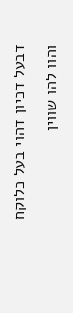דבעל דכיון דהוי בעל כלוקח והוו להו שווין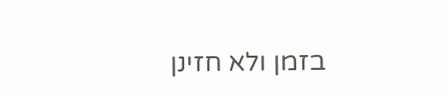בזמן ולא חזינן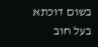בשום דוכתא בעל חוב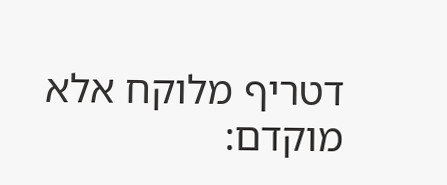דטריף מלוקח אלא מוקדם: